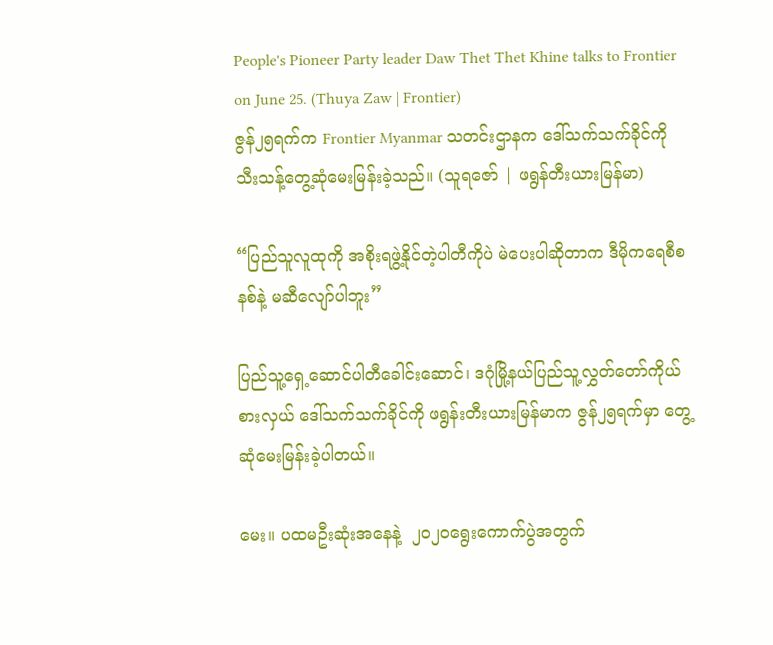People's Pioneer Party leader Daw Thet Thet Khine talks to Frontier on June 25. (Thuya Zaw | Frontier)
ဇွန်၂၅ရက်က Frontier Myanmar သတင်းဌာနက ဒေါ်သက်သက်ခိုင်ကို သီးသန့်တွေ့ဆုံမေးမြန်းခဲ့သည်။ (သူရဇော် | ဖရွန်တီးယားမြန်မာ)

“ပြည်သူလူထုကို အစိုးရဖွဲ့နိုင်တဲ့ပါတီကိုပဲ မဲပေးပါဆိုတာက ဒီမိုကရေစီစနစ်နဲ့ မဆီလျော်ပါဘူး”

ပြည်သူ့ရှေ့ဆောင်ပါတီခေါင်းဆောင်၊ ဒဂုံမြို့နယ်ပြည်သူ့လွှတ်တော်ကိုယ်စားလှယ် ဒေါ်သက်သက်ခိုင်ကို ဖရွန်းတီးယားမြန်မာက ဇွန်၂၅ရက်မှာ တွေ့ဆုံမေးမြန်းခဲ့ပါတယ်။

မေး။ ပထမဦးဆုံးအနေနဲ့  ၂၀၂၀ရွေးကောက်ပွဲအတွက်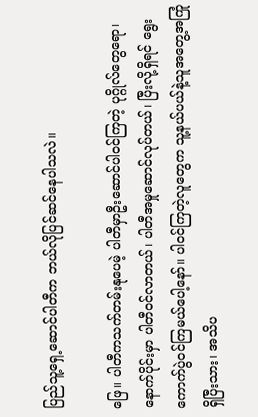ပြည်သူ့ရှေ့ဆောင်ပါတီက ဘယ်လိုပြင်ဆင်နေပါသလဲ။

ဖြေ။ ပါတီကသက်တမ်းနုပေမဲ့ ပါတီမှာဦးဆောင်ပါဝင်ကြတဲ့ ပုဂ္ဂိုလ်တွေရော၊ နောက်ပိုင်းမှာ ပါတီဝင်လာတယ်၊ ပါတီအမှုဆောင်လုပ်တယ်၊ ပြီးလို့ရှိရင် ရွေးကောက်ပွဲဝင်ကြမယ်ပေါ့နော်။ ပါဝင်ကြတဲ့လူတွေက သူ့နယ်ပယ်နဲ့သူအတွေ့အကြုံရှိပြီးသား၊ အသိပ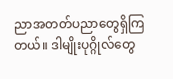ညာအတတ်ပညာတွေရှိကြတယ်။ ဒါမျိုးပုဂ္ဂိုလ်တွေ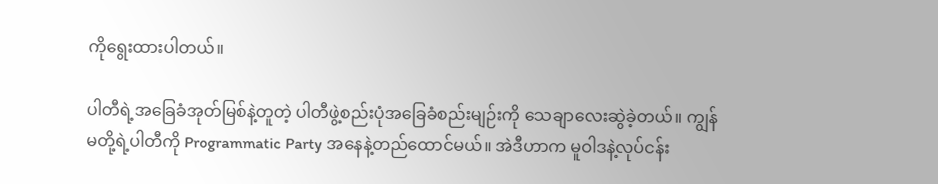ကိုရွေးထားပါတယ်။

ပါတီရဲ့အခြေခံအုတ်မြစ်နဲ့တူတဲ့ ပါတီဖွဲ့စည်းပုံအခြေခံစည်းမျဉ်းကို သေချာလေးဆွဲခဲ့တယ်။ ကျွန်မတို့ရဲ့ပါတီကို Programmatic Party အနေနဲ့တည်ထောင်မယ်။ အဲဒီဟာက မူဝါဒနဲ့လုပ်ငန်း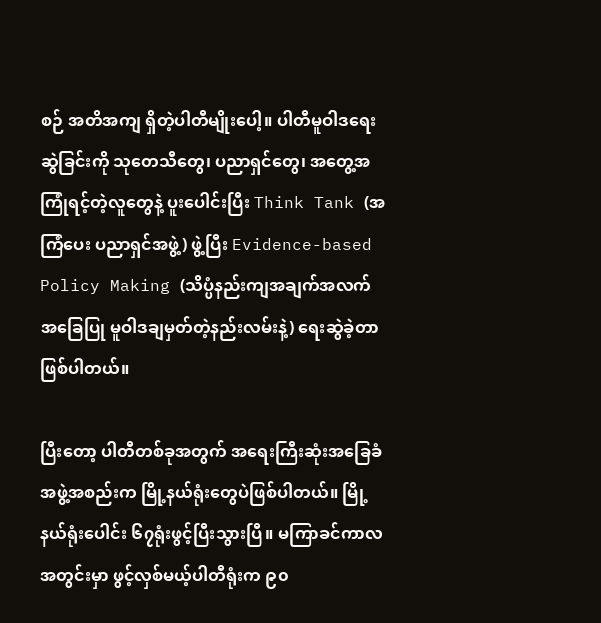စဉ် အတိအကျ ရှိတဲ့ပါတီမျိုးပေါ့။ ပါတီမူဝါဒရေးဆွဲခြင်းကို သုတေသီတွေ၊ ပညာရှင်တွေ၊ အတွေ့အကြုံရင့်တဲ့လူတွေနဲ့ ပူးပေါင်းပြီး Think Tank (အကြံပေး ပညာရှင်အဖွဲ့) ဖွဲ့ပြီး Evidence-based Policy Making (သိပ္ပံနည်းကျအချက်အလက်အခြေပြု မူဝါဒချမှတ်တဲ့နည်းလမ်းနဲ့) ရေးဆွဲခဲ့တာဖြစ်ပါတယ်။

ပြီးတော့ ပါတီတစ်ခုအတွက် အရေးကြီးဆုံးအခြေခံအဖွဲ့အစည်းက မြို့နယ်ရုံးတွေပဲဖြစ်ပါတယ်။ မြို့နယ်ရုံးပေါင်း ၆၇ရုံးဖွင့်ပြီးသွားပြီ။ မကြာခင်ကာလအတွင်းမှာ ဖွင့်လှစ်မယ့်ပါတီရုံးက ၉၀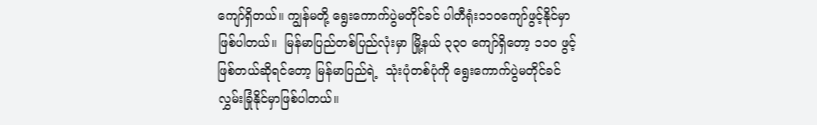ကျော်ရှိတယ်။ ကျွန်မတို့ ရွေးကောက်ပွဲမတိုင်ခင် ပါတီရုံး၁၁၀ကျော်ဖွင့်နိုင်မှာဖြစ်ပါတယ်။  မြန်မာပြည်တစ်ပြည်လုံးမှာ မြို့နယ် ၃၃၀ ကျော်ရှိတော့ ၁၁၀ ဖွင့်ဖြစ်တယ်ဆိုရင်တော့ မြန်မာပြည်ရဲ့  သုံးပုံတစ်ပုံကို ရွေးကောက်ပွဲမတိုင်ခင် လွှမ်းခြုံနိုင်မှာဖြစ်ပါတယ်။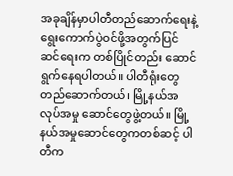အခုချိန်မှာပါတီတည်ဆောက်ရေးနဲ့ ရွေးကောက်ပွဲဝင်ဖို့အတွက်ပြင်ဆင်ရေးက တစ်ပြိုင်တည်း ဆောင်ရွက်နေရပါတယ်။ ပါတီရုံးတွေ တည်ဆောက်တယ်၊ မြို့နယ်အလုပ်အမှု ဆောင်တွေဖွဲ့တယ်။ မြို့နယ်အမှုဆောင်တွေကတစ်ဆင့် ပါတီက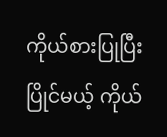ကိုယ်စားပြုပြီး ပြိုင်မယ့် ကိုယ်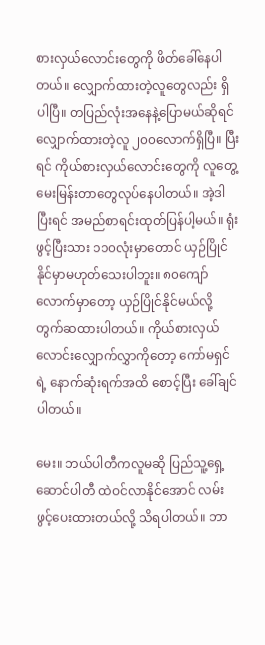စားလှယ်လောင်းတွေကို ဖိတ်ခေါ်နေပါတယ်။ လျှောက်ထားတဲ့လူတွေလည်း ရှိပါပြီ။ တပြည်လုံးအနေနဲ့ပြောမယ်ဆိုရင် လျှောက်ထားတဲ့လူ ၂၀၀လောက်ရှိပြီ။ ပြီးရင် ကိုယ်စားလှယ်လောင်းတွေကို လူတွေ့မေးမြန်းတာတွေလုပ်နေပါတယ်။ အဲ့ဒါပြီးရင် အမည်စာရင်းထုတ်ပြန်ပါ့မယ်။ ရုံးဖွင့်ပြီးသား ၁၁၀လုံးမှာတောင် ယှဉ်ပြိုင်နိုင်မှာမဟုတ်သေးပါဘူး။ ၈၀ကျော်လောက်မှာတော့ ယှဉ်ပြိုင်နိုင်မယ်လို့ တွက်ဆထားပါတယ်။ ကိုယ်စားလှယ် လောင်းလျှောက်လွှာကိုတော့ ကော်မရှင်ရဲ့ နောက်ဆုံးရက်အထိ စောင့်ပြီး ခေါ်ချင်ပါတယ်။

မေး။ ဘယ်ပါတီကလူမဆို ပြည်သူ့ရှေ့ဆောင်ပါတီ ထဲဝင်လာနိုင်အောင် လမ်းဖွင့်ပေးထားတယ်လို့ သိရပါတယ်။ ဘာ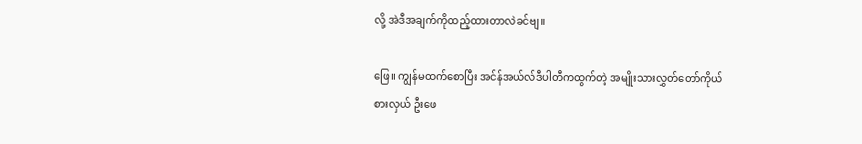လို့ အဲဒီအချက်ကိုထည့်ထားတာလဲခင်ဗျ။

ဖြေ။ ကျွန်မထက်စောပြီး အင်န်အယ်လ်ဒီပါတီကထွက်တဲ့ အမျိုးသားလွှတ်တော်ကိုယ်စားလှယ် ဦးဖေ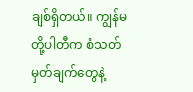ချစ်ရှိတယ်။ ကျွန်မတို့ပါတီက စံသတ်မှတ်ချက်တွေနဲ့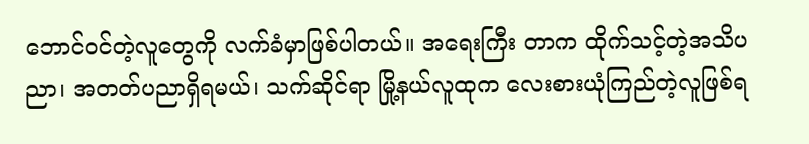ဘောင်ဝင်တဲ့လူတွေကို လက်ခံမှာဖြစ်ပါတယ်။ အရေးကြီး တာက ထိုက်သင့်တဲ့အသိပညာ၊ အတတ်ပညာရှိရမယ်၊ သက်ဆိုင်ရာ မြို့နယ်လူထုက လေးစားယုံကြည်တဲ့လူဖြစ်ရ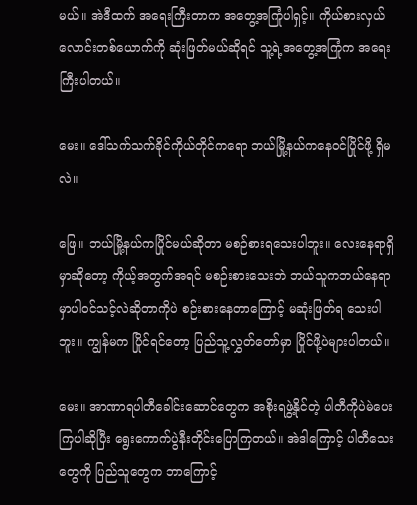မယ်။ အဲဒီထက် အရေးကြီးတာက အတွေ့အကြုံပါရှင့်။ ကိုယ်စားလှယ်လောင်းတစ်ယောက်ကို ဆုံးဖြတ်မယ်ဆိုရင် သူ့ရဲ့အတွေ့အကြုံက အရေးကြီးပါတယ်။

မေး။ ဒေါ်သက်သက်ခိုင်ကိုယ်တိုင်ကရော ဘယ်မြို့နယ်ကနေဝင်ပြိုင်ဖို့ ရှိမလဲ။

ဖြေ။ ဘယ်မြို့နယ်ကပြိုင်မယ်ဆိုတာ မစဉ်စားရသေးပါဘူး။ လေးနေရာရှိမှာဆိုတော့ ကိုယ့်အတွက်အရင် မစဉ်းစားသေးဘဲ ဘယ်သူကဘယ်နေရာမှာပါဝင်သင့်လဲဆိုတာကိုပဲ စဉ်းစားနေတာကြောင့် မဆုံးဖြတ်ရ သေးပါဘူး။ ကျွန်မက ပြိုင်ရင်တော့ ပြည်သူ့လွှတ်တော်မှာ ပြိုင်ဖို့ပဲများပါတယ်။

မေး။ အာဏာရပါတီခေါင်းဆောင်တွေက အစိုးရဖွဲ့နိုင်တဲ့ ပါတီကိုပဲမဲပေးကြပါဆိုပြီး ရွေးကောက်ပွဲနီးတိုင်းပြောကြတယ်။ အဲဒါကြောင့် ပါတီသေးတွေကို ပြည်သူတွေက ဘာကြောင့်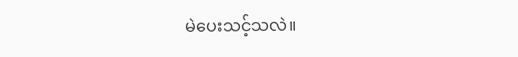မဲပေးသင့်သလဲ။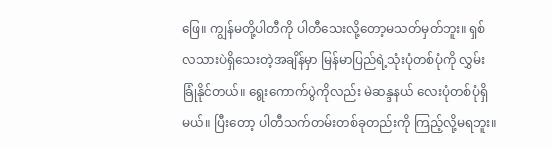ဖြေ။ ကျွန်မတို့ပါတီကို ပါတီသေးလို့တော့မသတ်မှတ်ဘူး။ ရှစ်လသားပဲရှိသေးတဲ့အချိန်မှာ မြန်မာပြည်ရဲ့သုံးပုံတစ်ပုံကို လွှမ်းခြုံနိုင်တယ်။ ရွေးကောက်ပွဲကိုလည်း မဲဆန္ဒနယ် လေးပုံတစ်ပုံရှိမယ်။ ပြီးတော့ ပါတီသက်တမ်းတစ်ခုတည်းကို ကြည့်လို့မရဘူး။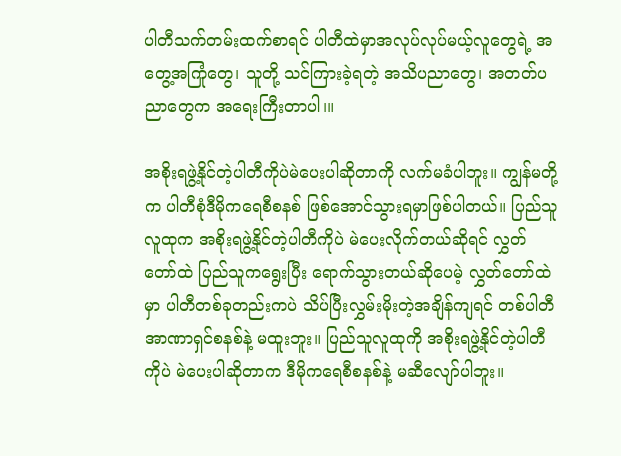ပါတီသက်တမ်းထက်စာရင် ပါတီထဲမှာအလုပ်လုပ်မယ့်လူတွေရဲ့ အတွေ့အကြုံတွေ၊ သူတို့ သင်ကြားခဲ့ရတဲ့ အသိပညာတွေ၊ အတတ်ပညာတွေက အရေးကြီးတာပါ၊။

အစိုးရဖွဲ့နိုင်တဲ့ပါတီကိုပဲမဲပေးပါဆိုတာကို လက်မခံပါဘူး။ ကျွန်မတို့က ပါတီစုံဒီမိုကရေစီစနစ် ဖြစ်အောင်သွားရမှာဖြစ်ပါတယ်။ ပြည်သူလူထုက အစိုးရဖွဲ့နိုင်တဲ့ပါတီကိုပဲ မဲပေးလိုက်တယ်ဆိုရင် လွှတ်တော်ထဲ ပြည်သူကရွေးပြီး ရောက်သွားတယ်ဆိုပေမဲ့ လွှတ်တော်ထဲမှာ ပါတီတစ်ခုတည်းကပဲ သိပ်ပြီးလွှမ်းမိုးတဲ့အချိန်ကျရင် တစ်ပါတီအာဏာရှင်စနစ်နဲ့ မထူးဘူး။ ပြည်သူလူထုကို အစိုးရဖွဲ့နိုင်တဲ့ပါတီကိုပဲ မဲပေးပါဆိုတာက ဒီမိုကရေစီစနစ်နဲ့ မဆီလျော်ပါဘူး။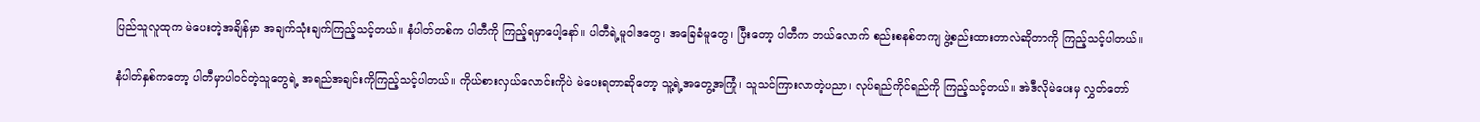ပြည်သူလူထုက မဲပေးတဲ့အချိန်မှာ အချက်သုံးချက်ကြည့်သင့်တယ်။ နံပါတ်တစ်က ပါတီကို ကြည့်ရမှာပေါ့နော်။ ပါတီရဲ့မူဝါဒတွေ၊ အခြေခံမူတွေ၊ ပြီးတော့ ပါတီက ဘယ်လောက် စည်းစနစ်တကျ ဖွဲ့စည်းထားတာလဲဆိုတာကို ကြည့်သင့်ပါတယ်။

နံပါတ်နှစ်ကတော့ ပါတီမှာပါဝင်တဲ့သူတွေရဲ့ အရည်အချင်းကိုကြည့်သင့်ပါတယ်။ ကိုယ်စားလှယ်လောင်းကိုပဲ မဲပေးရတာဆိုတော့ သူ့ရဲ့အတွေ့အကြုံ၊ သူသင်ကြားလာတဲ့ပညာ၊ လုပ်ရည်ကိုင်ရည်ကို ကြည့်သင့်တယ်။ အဲဒီလိုမဲပေးမှ လွှတ်တော်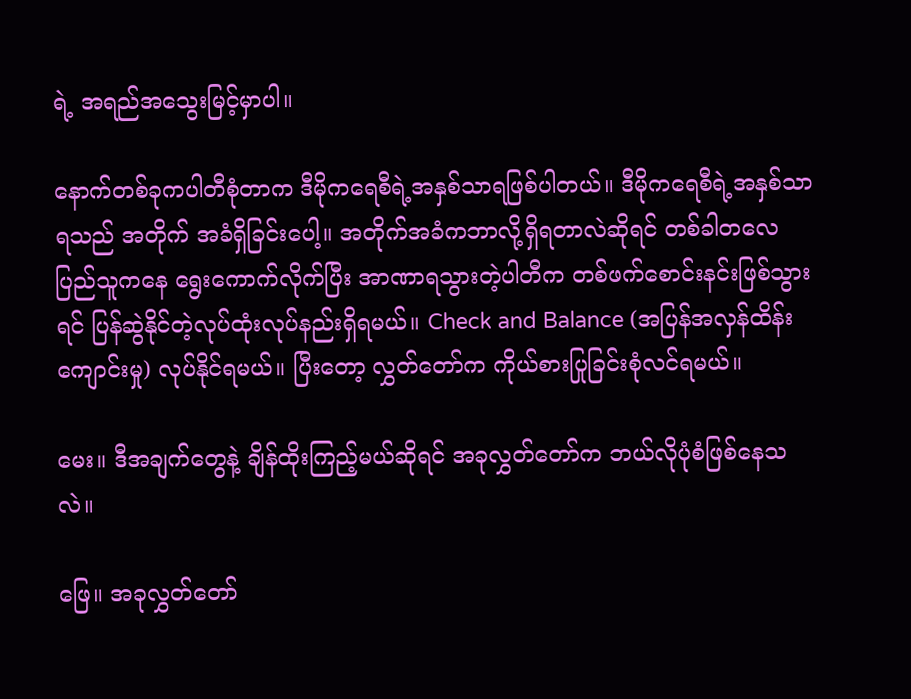ရဲ့ အရည်အသွေးမြင့်မှာပါ။

နောက်တစ်ခုကပါတီစုံတာက ဒီမိုကရေစီရဲ့အနှစ်သာရဖြစ်ပါတယ်။ ဒီမိုကရေစီရဲ့အနှစ်သာရသည် အတိုက် အခံရှိခြင်းပေါ့။ အတိုက်အခံကဘာလို့ရှိရတာလဲဆိုရင် တစ်ခါတလေပြည်သူကနေ ရွေးကောက်လိုက်ပြီး အာဏာရသွားတဲ့ပါတီက တစ်ဖက်စောင်းနင်းဖြစ်သွားရင် ပြန်ဆွဲနိုင်တဲ့လုပ်ထုံးလုပ်နည်းရှိရမယ်။ Check and Balance (အပြန်အလှန်ထိန်းကျောင်းမှု) လုပ်နိုင်ရမယ်။ ပြီးတော့ လွှတ်တော်က ကိုယ်စားပြုခြင်းစုံလင်ရမယ်။

မေး။ ဒီအချက်တွေနဲ့ ချိန်ထိုးကြည့်မယ်ဆိုရင် အခုလွှတ်တော်က ဘယ်လိုပုံစံဖြစ်နေသလဲ။

ဖြေ။ အခုလွှတ်တော်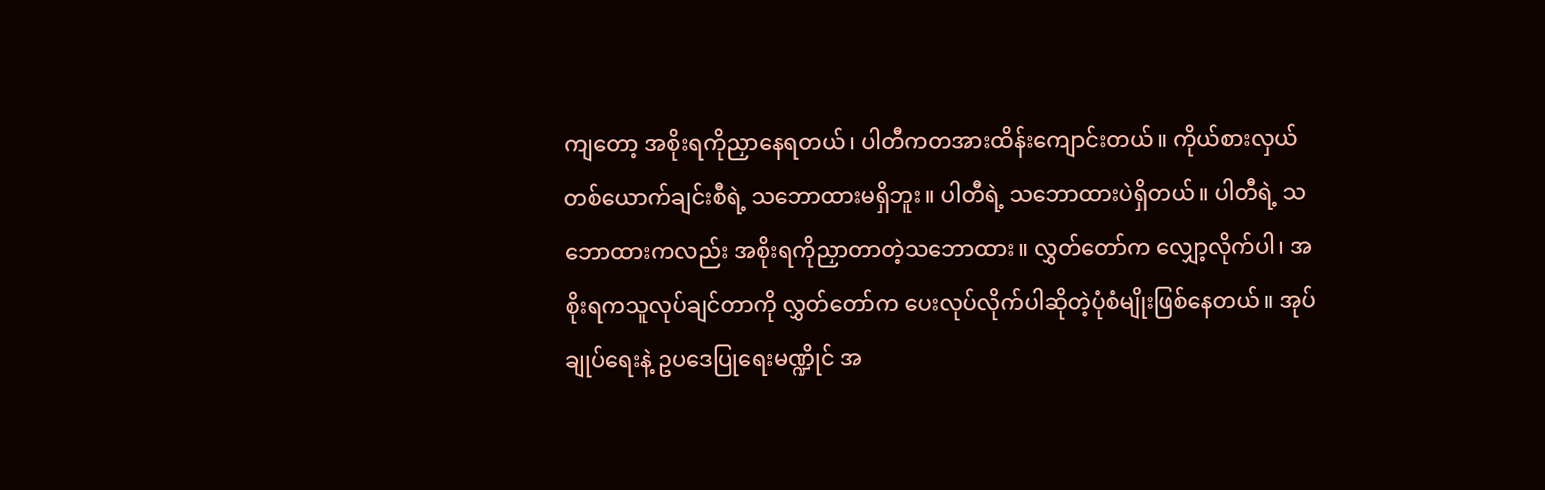ကျတော့ အစိုးရကိုညှာနေရတယ်၊ ပါတီကတအားထိန်းကျောင်းတယ်။ ကိုယ်စားလှယ် တစ်ယောက်ချင်းစီရဲ့ သဘောထားမရှိဘူး။ ပါတီရဲ့ သဘောထားပဲရှိတယ်။ ပါတီရဲ့ သဘောထားကလည်း အစိုးရကိုညှာတာတဲ့သဘောထား။ လွှတ်တော်က လျှော့လိုက်ပါ၊ အစိုးရကသူလုပ်ချင်တာကို လွှတ်တော်က ပေးလုပ်လိုက်ပါဆိုတဲ့ပုံစံမျိုးဖြစ်နေတယ်။ အုပ်ချုပ်ရေးနဲ့ ဥပဒေပြုရေးမဏ္ဍိုင် အ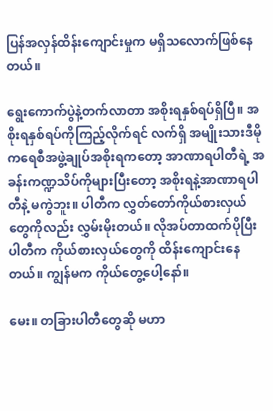ပြန်အလှန်ထိန်းကျောင်းမှုက မရှိသလောက်ဖြစ်နေတယ်။

ရွေးကောက်ပွဲနဲ့တက်လာတာ အစိုးရနှစ်ရပ်ရှိပြီ။ အစိုးရနှစ်ရပ်ကိုကြည့်လိုက်ရင် လက်ရှိ အမျိုးသားဒီမိုကရေစီအဖွဲ့ချုပ်အစိုးရကတော့ အာဏာရပါတီရဲ့ အခန်းကဏ္ဍသိပ်ကိုများပြီးတော့ အစိုးရနဲ့အာဏာရပါတီနဲ့ မကွဲဘူး။ ပါတီက လွှတ်တော်ကိုယ်စားလှယ်တွေကိုလည်း လွှမ်းမိုးတယ်။ လိုအပ်တာထက်ပိုပြီး ပါတီက ကိုယ်စားလှယ်တွေကို ထိန်းကျောင်းနေတယ်။ ကျွန်မက ကိုယ်တွေ့ပေါ့နော်။

မေး။ တခြားပါတီတွေဆို မဟာ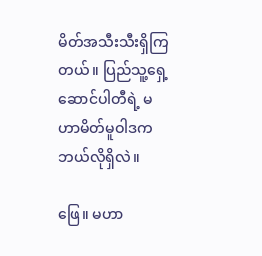မိတ်အသီးသီးရှိကြတယ်။ ပြည်သူ့ရှေ့ဆောင်ပါတီရဲ့ မဟာမိတ်မူဝါဒက ဘယ်လိုရှိလဲ။

ဖြေ။ မဟာ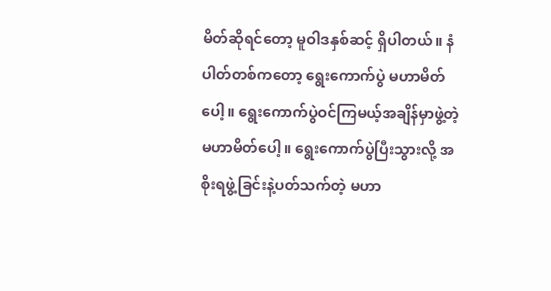မိတ်ဆိုရင်တော့ မူဝါဒနှစ်ဆင့် ရှိပါတယ်။ နံပါတ်တစ်ကတော့ ရွေးကောက်ပွဲ မဟာမိတ်ပေါ့။ ရွေးကောက်ပွဲဝင်ကြမယ့်အချိန်မှာဖွဲ့တဲ့မဟာမိတ်ပေါ့။ ရွေးကောက်ပွဲပြီးသွားလို့ အစိုးရဖွဲ့ခြင်းနဲ့ပတ်သက်တဲ့ မဟာ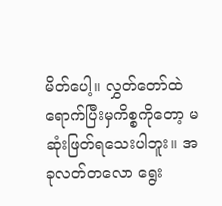မိတ်ပေါ့။ လွှတ်တော်ထဲရောက်ပြီးမှကိစ္စကိုတော့ မဆုံးဖြတ်ရသေးပါဘူး။ အခုလတ်တလော ရွေး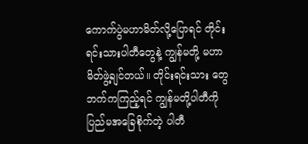ကောက်ပွဲမဟာမိတ်လို့ပြောရင် တိုင်းရင်းသားပါတီတွေနဲ့ ကျွန်မတို့ မဟာမိတ်ဖွဲ့ချင်တယ်။ တိုင်းရင်းသား တွေဘက်ကကြည့်ရင် ကျွန်မတို့ပါတီကို ပြည်မအခြေစိုက်တဲ့ ပါတီ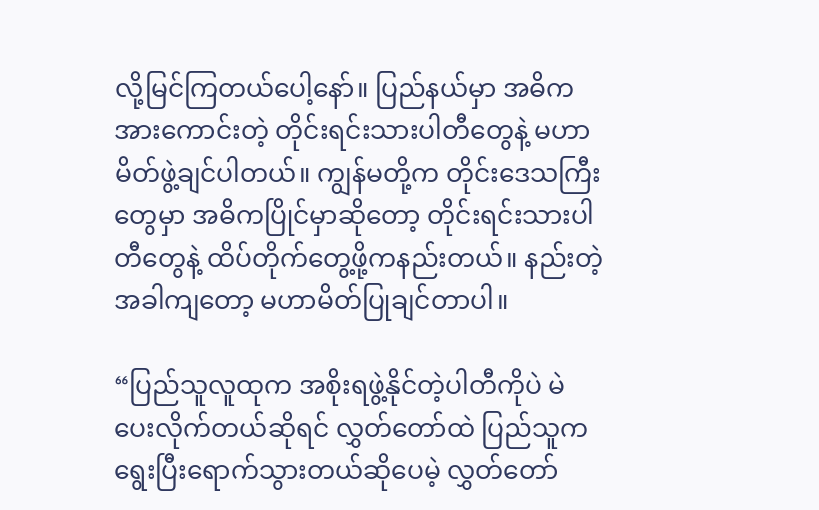လို့မြင်ကြတယ်ပေါ့နော်။ ပြည်နယ်မှာ အဓိကအားကောင်းတဲ့ တိုင်းရင်းသားပါတီတွေနဲ့ မဟာမိတ်ဖွဲ့ချင်ပါတယ်။ ကျွန်မတို့က တိုင်းဒေသကြီးတွေမှာ အဓိကပြိုင်မှာဆိုတော့ တိုင်းရင်းသားပါတီတွေနဲ့ ထိပ်တိုက်တွေ့ဖို့ကနည်းတယ်။ နည်းတဲ့အခါကျတော့ မဟာမိတ်ပြုချင်တာပါ။

“ပြည်သူလူထုက အစိုးရဖွဲ့နိုင်တဲ့ပါတီကိုပဲ မဲပေးလိုက်တယ်ဆိုရင် လွှတ်တော်ထဲ ပြည်သူကရွေးပြီးရောက်သွားတယ်ဆိုပေမဲ့ လွှတ်တော်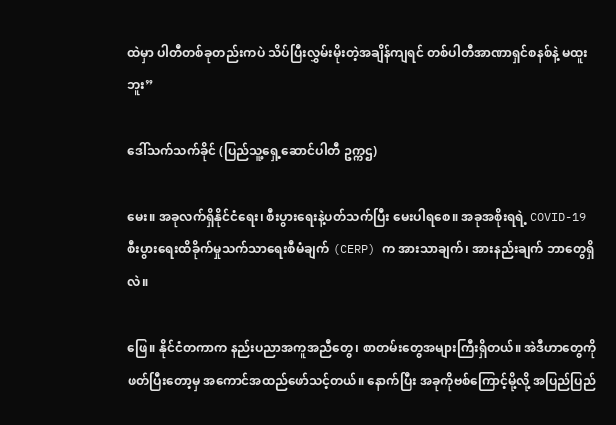ထဲမှာ ပါတီတစ်ခုတည်းကပဲ သိပ်ပြီးလွှမ်းမိုးတဲ့အချိန်ကျရင် တစ်ပါတီအာဏာရှင်စနစ်နဲ့ မထူးဘူး”

ဒေါ်သက်သက်ခိုင် (ပြည်သူ့ရှေ့ဆောင်ပါတီ ဥက္ကဌ)

မေး။ အခုလက်ရှိနိုင်ငံရေး၊ စီးပွားရေးနဲ့ပတ်သက်ပြီး မေးပါရစေ။ အခုအစိုးရရဲ့ COVID-19 စီးပွားရေးထိခိုက်မှုသက်သာရေးစီမံချက် (CERP) က အားသာချက်၊ အားနည်းချက် ဘာတွေရှိလဲ။

ဖြေ။ နိုင်ငံတကာက နည်းပညာအကူအညီတွေ၊ စာတမ်းတွေအများကြီးရှိတယ်။ အဲဒီဟာတွေကို ဖတ်ပြီးတော့မှ အကောင်အထည်ဖော်သင့်တယ်။ နောက်ပြီး အခုကိုဗစ်ကြောင့်မို့လို့ အပြည်ပြည်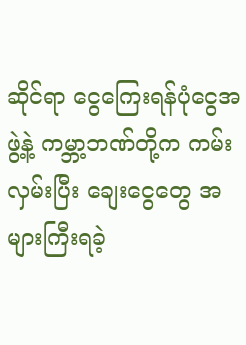ဆိုင်ရာ ငွေကြေးရန်ပုံငွေအဖွဲ့နဲ့ ကမ္ဘာ့ဘဏ်တို့က ကမ်းလှမ်းပြီး ချေးငွေတွေ အများကြီးရခဲ့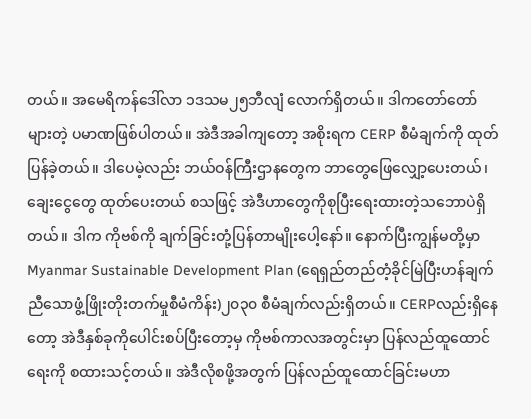တယ်။ အမေရိကန်ဒေါ်လာ ၁ဒသမ၂၅ဘီလျံ လောက်ရှိတယ်။ ဒါကတော်တော်များတဲ့ ပမာဏဖြစ်ပါတယ်။ အဲဒီအခါကျတော့ အစိုးရက CERP စီမံချက်ကို ထုတ်ပြန်ခဲ့တယ်။ ဒါပေမဲ့လည်း ဘယ်ဝန်ကြီးဌာနတွေက ဘာတွေဖြေလျှော့ပေးတယ်၊ ချေးငွေတွေ ထုတ်ပေးတယ် စသဖြင့် အဲဒီဟာတွေကိုစုပြီးရေးထားတဲ့သဘောပဲရှိတယ်။ ဒါက ကိုဗစ်ကို ချက်ခြင်းတုံ့ပြန်တာမျိုးပေါ့နော်။ နောက်ပြီးကျွန်မတို့မှာ Myanmar Sustainable Development Plan (ရေရှည်တည်တံ့ခိုင်မြဲပြီးဟန်ချက်ညီသောဖွံ့ဖြိုးတိုးတက်မှုစီမံကိန်း)၂၀၃၀ စီမံချက်လည်းရှိတယ်။ CERPလည်းရှိနေတော့ အဲဒီနှစ်ခုကိုပေါင်းစပ်ပြီးတော့မှ ကိုဗစ်ကာလအတွင်းမှာ ပြန်လည်ထူထောင်ရေးကို စထားသင့်တယ်။ အဲဒီလိုစဖို့အတွက် ပြန်လည်ထူထောင်ခြင်းမဟာ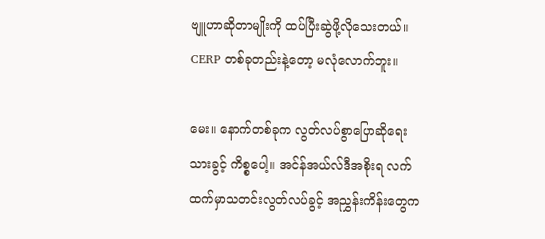ဗျူဟာဆိုတာမျိုးကို ထပ်ပြီးဆွဲဖို့လိုသေးတယ်။ CERP တစ်ခုတည်းနဲ့တော့ မလုံလောက်ဘူး။

မေး။ နောက်တစ်ခုက လွတ်လပ်စွာပြောဆိုရေးသားခွင့် ကိစ္စပေါ့။ အင်န်အယ်လ်ဒီအစိုးရ လက်ထက်မှာသတင်းလွတ်လပ်ခွင့် အညွှန်းကိန်းတွေက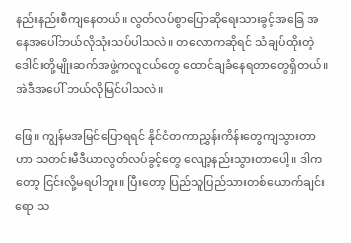နည်းနည်းစီကျနေတယ်။ လွတ်လပ်စွာပြောဆိုရေးသားခွင့်အခြေ အနေအပေါ်ဘယ်လိုသုံးသပ်ပါသလဲ။ တလောကဆိုရင် သံချပ်ထိုးတဲ့ ဒေါင်းတို့မျိုးဆက်အဖွဲ့ကလူငယ်တွေ ထောင်ချခံနေရတာတွေရှိတယ်။ အဲဒီအပေါ် ဘယ်လိုမြင်ပါသလဲ။

ဖြေ။ ကျွန်မအမြင်ပြောရရင် နိုင်ငံတကာညွှန်းကိန်းတွေကျသွားတာဟာ သတင်းမီဒီယာလွတ်လပ်ခွင့်တွေ လျော့နည်းသွားတာပေါ့။ ဒါကတော့ ငြင်းလို့မရပါဘူး။ ပြီးတော့ ပြည်သူပြည်သားတစ်ယောက်ချင်းရော သ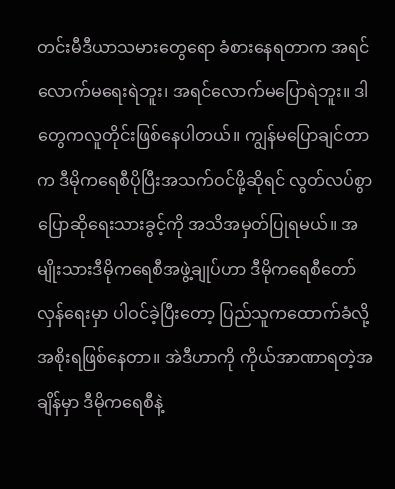တင်းမီဒီယာသမားတွေရော ခံစားနေရတာက အရင်လောက်မရေးရဲဘူး၊ အရင်လောက်မပြောရဲဘူး။ ဒါတွေကလူတိုင်းဖြစ်နေပါတယ်။ ကျွန်မပြောချင်တာက ဒီမိုကရေစီပိုပြီးအသက်ဝင်ဖို့ဆိုရင် လွတ်လပ်စွာပြောဆိုရေးသားခွင့်ကို အသိအမှတ်ပြုရမယ်။ အမျိုးသားဒီမိုကရေစီအဖွဲ့ချုပ်ဟာ ဒီမိုကရေစီတော်လှန်ရေးမှာ ပါဝင်ခဲ့ပြီးတော့ ပြည်သူကထောက်ခံလို့ အစိုးရဖြစ်နေတာ။ အဲဒီဟာကို ကိုယ်အာဏာရတဲ့အချိန်မှာ ဒီမိုကရေစီနဲ့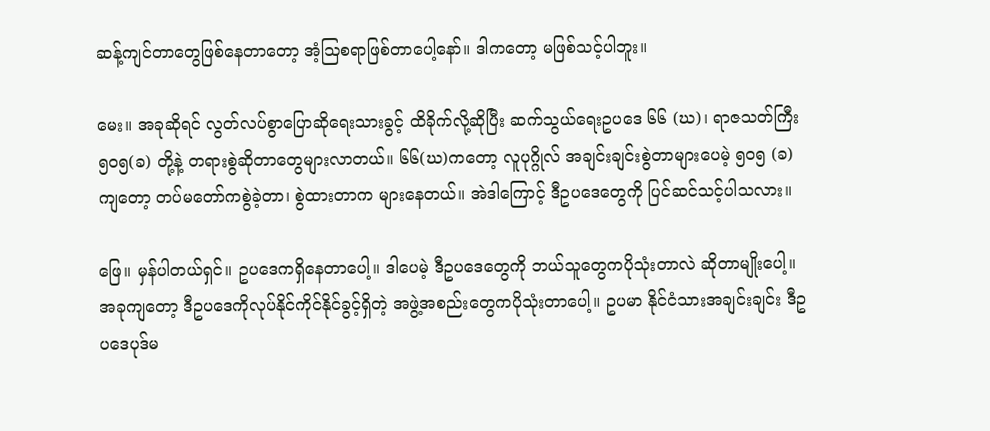ဆန့်ကျင်တာတွေဖြစ်နေတာတော့ အံ့ဩစရာဖြစ်တာပေါ့နော်။ ဒါကတော့ မဖြစ်သင့်ပါဘူး။

မေး။ အခုဆိုရင် လွတ်လပ်စွာပြောဆိုရေးသားခွင့် ထိခိုက်လို့ဆိုပြီး ဆက်သွယ်ရေးဥပဒေ ၆၆ (ဃ)၊ ရာဇသတ်ကြီး ၅၀၅(ခ) တို့နဲ့ တရားစွဲဆိုတာတွေများလာတယ်။ ၆၆(ဃ)ကတော့ လူပုဂ္ဂိုလ် အချင်းချင်းစွဲတာများပေမဲ့ ၅၀၅ (ခ)ကျတော့ တပ်မတော်ကစွဲခဲ့တာ၊ စွဲထားတာက များနေတယ်။ အဲဒါကြောင့် ဒီဥပဒေတွေကို ပြင်ဆင်သင့်ပါသလား။

ဖြေ။ မှန်ပါတယ်ရှင်။ ဥပဒေကရှိနေတာပေါ့။ ဒါပေမဲ့ ဒီဥပဒေတွေကို ဘယ်သူတွေကပိုသုံးတာလဲ ဆိုတာမျိုးပေါ့။ အခုကျတော့ ဒီဥပဒေကိုလုပ်နိုင်ကိုင်နိုင်ခွင့်ရှိတဲ့ အဖွဲ့အစည်းတွေကပိုသုံးတာပေါ့။ ဥပမာ နိုင်ငံသားအချင်းချင်း ဒီဥပဒေပုဒ်မ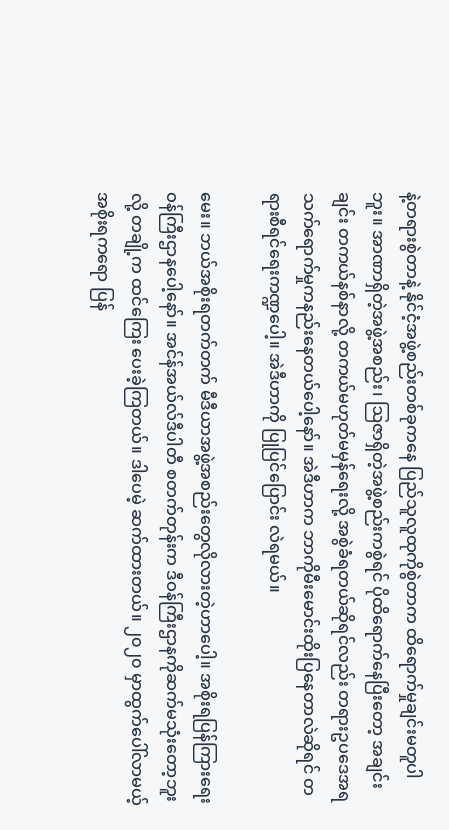နဲ့တရားစွဲတာနဲ့ နိုင်ငံ့အဖွဲ့စည်းတစ်ခုကနေ ပြည်သူလူထုကိုစွဲတာက ထိရောက်မှုချင်းမတူပါဘူး။ အာဏာရှိတဲ့အဖွဲ့အစည်း၊ ဩဇာရှိတဲ့အဖွဲ့စည်းကစွဲရင် ပိုထိရောက်နေပြီးတော့ အချင်းချင်း တကယ်နစ်နာလို့ တကယ်မဟုတ်မမှန်ရေးလို့ အစွဲခံရတယ်ဆိုရင်လည်း တရားဥပဒေအရသက်ရောက်မှုကနည်းနေတယ်ပေါ့နော်။ အဲဒီဟာက ဘာကိုမီးမောင်းထိုးပြနေတာလဲဆိုရင် တရားစီရင်ရေးကဏ္ဍပေါ့။ အဲဒီဟာကို ပြုပြင်ပြောင်း လဲရမယ်။

မေး။ ဘယ်အစိုးရတက်တက် မီဒီယာအဖွဲ့အစည်းတွေလိုလားတဲ့ဟာပေါ့။ အစိုးရပြန်ကြားရေး ဝန်ကြီးဌာနပေါ့နော်။ အင်န်အယ်လ်ဒီပါတီ စတက်တုန်းက ဒီဝန်ကြီးဌာနကိုဆက်မသုံးတော့ဘူးလို့ တချို့က ထင်ကြေး ပေးခဲ့ကြတယ်။ ဒါပေမဲ့ ဆက်ထားတယ်။ ၂၀၂၀ မှာထွက်ပေါ်လာမယ့်အစိုးရကရော ပြန်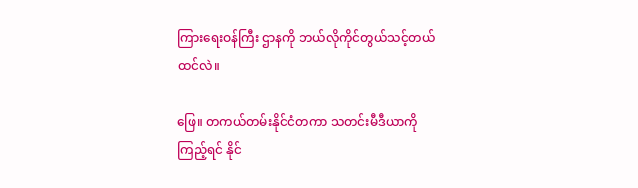ကြားရေးဝန်ကြီး ဌာနကို ဘယ်လိုကိုင်တွယ်သင့်တယ်ထင်လဲ။

ဖြေ။ တကယ်တမ်းနိုင်ငံတကာ သတင်းမီဒီယာကိုကြည့်ရင် နိုင်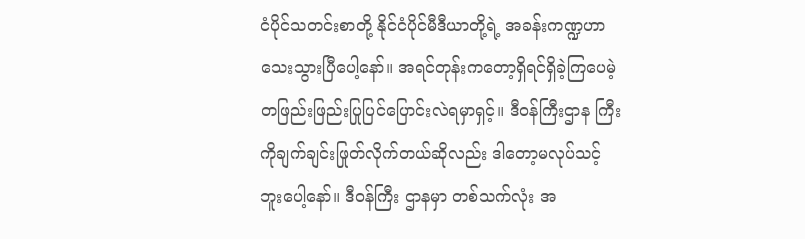ငံပိုင်သတင်းစာတို့ နိုင်ငံပိုင်မီဒီယာတို့ရဲ့ အခန်းကဏ္ဍဟာသေးသွားပြီပေါ့နော်။ အရင်တုန်းကတော့ရှိရင်ရှိခဲ့ကြပေမဲ့ တဖြည်းဖြည်းပြုပြင်ပြောင်းလဲရမှာရှင့်။ ဒီဝန်ကြီးဌာန ကြီးကိုချက်ချင်းဖြုတ်လိုက်တယ်ဆိုလည်း ဒါတော့မလုပ်သင့်ဘူးပေါ့နော်။ ဒီဝန်ကြီး ဌာနမှာ တစ်သက်လုံး အ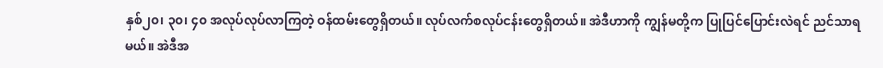နှစ်၂၀၊ ၃၀၊ ၄၀ အလုပ်လုပ်လာကြတဲ့ ဝန်ထမ်းတွေရှိတယ်။ လုပ်လက်စလုပ်ငန်းတွေရှိတယ်။ အဲဒီဟာကို ကျွန်မတို့က ပြုပြင်ပြောင်းလဲရင် ညင်သာရမယ်။ အဲဒီအ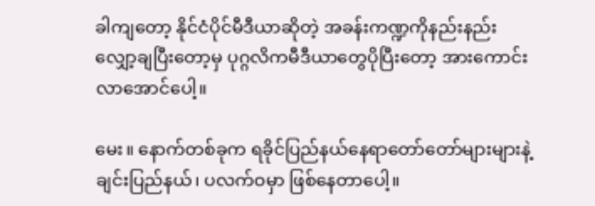ခါကျတော့ နိုင်ငံပိုင်မီဒီယာဆိုတဲ့ အခန်းကဏ္ဍကိုနည်းနည်းလျှော့ချပြီးတော့မှ ပုဂ္ဂလိကမီဒီယာတွေပိုပြီးတော့ အားကောင်းလာအောင်ပေါ့။

မေး။ နောက်တစ်ခုက ရခိုင်ပြည်နယ်နေရာတော်တော်များများနဲ့ ချင်းပြည်နယ်၊ ပလက်ဝမှာ ဖြစ်နေတာပေါ့။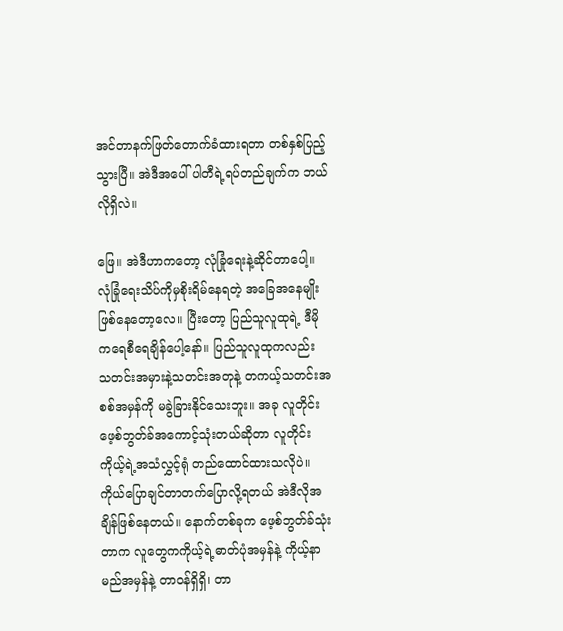အင်တာနက်ဖြတ်တောက်ခံထားရတာ တစ်နှစ်ပြည့်သွားပြီ။ အဲဒီအပေါ် ပါတီရဲ့ရပ်တည်ချက်က ဘယ်လိုရှိလဲ။

ဖြေ။ အဲဒီဟာကတော့ လုံခြုံရေးနဲ့ဆိုင်တာပေါ့။ လုံခြုံရေးသိပ်ကိုမှစိုးရိမ်နေရတဲ့ အခြေအနေမျိုးဖြစ်နေတော့လေ။ ပြီးတော့ ပြည်သူလူထုရဲ့ ဒီမိုကရေစီရေချိန်ပေါ့နော်။ ပြည်သူလူထုကလည်း သတင်းအမှားနဲ့သတင်းအတုနဲ့ တကယ့်သတင်းအစစ်အမှန်ကို မခွဲခြားနိုင်သေးဘူး။ အခု လူတိုင်းဖေ့စ်ဘွတ်ခ်အကောင့်သုံးတယ်ဆိုတာ လူတိုင်းကိုယ့်ရဲ့အသံလွှင့်ရုံ တည်ထောင်ထားသလိုပဲ။ ကိုယ်ပြောချင်တာတက်ပြောလို့ရတယ် အဲဒီလိုအချိန်ဖြစ်နေတယ်။ နောက်တစ်ခုက ဖေ့စ်ဘွတ်ခ်သုံးတာက လူတွေကကိုယ့်ရဲ့ဓာတ်ပုံအမှန်နဲ့ ကိုယ့်နာမည်အမှန်နဲ့ တာဝန်ရှိရှိ၊ တာ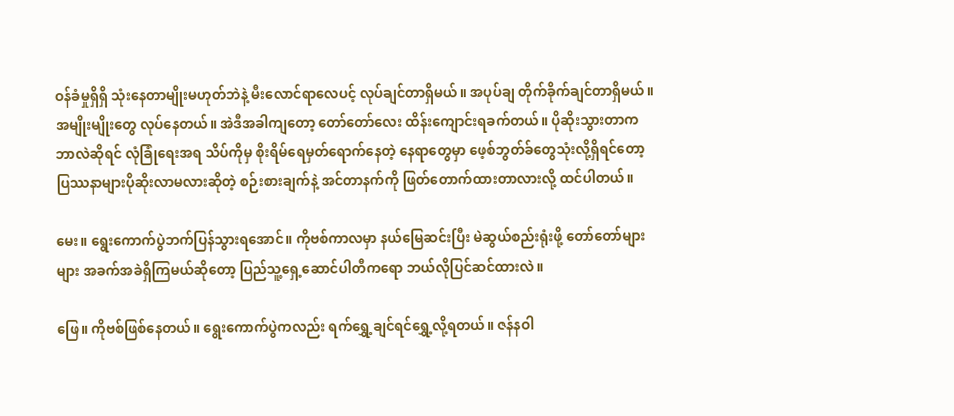ဝန်ခံမှုရှိရှိ သုံးနေတာမျိုးမဟုတ်ဘဲနဲ့ မီးလောင်ရာလေပင့် လုပ်ချင်တာရှိမယ်။ အပုပ်ချ တိုက်ခိုက်ချင်တာရှိမယ်။ အမျိုးမျိုးတွေ လုပ်နေတယ်။ အဲဒီအခါကျတော့ တော်တော်လေး ထိန်းကျောင်းရခက်တယ်။ ပိုဆိုးသွားတာက ဘာလဲဆိုရင် လုံခြုံရေးအရ သိပ်ကိုမှ စိုးရိမ်ရေမှတ်ရောက်နေတဲ့ နေရာတွေမှာ ဖေ့စ်ဘွတ်ခ်တွေသုံးလို့ရှိရင်တော့ ပြဿနာများပိုဆိုးလာမလားဆိုတဲ့ စဉ်းစားချက်နဲ့ အင်တာနက်ကို ဖြတ်တောက်ထားတာလားလို့ ထင်ပါတယ်။

မေး။ ရွေးကောက်ပွဲဘက်ပြန်သွားရအောင်။ ကိုဗစ်ကာလမှာ နယ်မြေဆင်းပြီး မဲဆွယ်စည်းရုံးဖို့ တော်တော်များများ အခက်အခဲရှိကြမယ်ဆိုတော့ ပြည်သူ့ရှေ့ဆောင်ပါတီကရော ဘယ်လိုပြင်ဆင်ထားလဲ။

ဖြေ။ ကိုဗစ်ဖြစ်နေတယ်။ ရွေးကောက်ပွဲကလည်း ရက်ရွှေ့ချင်ရင်ရွှေ့လို့ရတယ်။ ဇန်နဝါ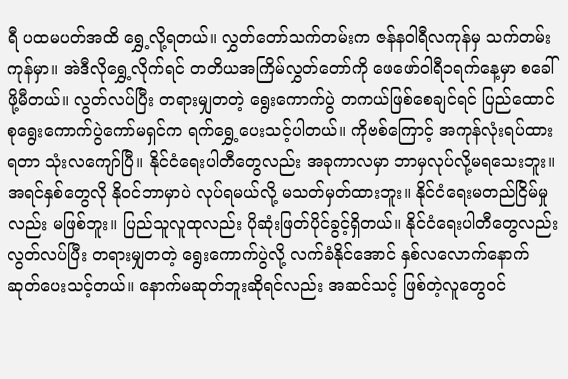ရီ ပထမပတ်အထိ ရွှေ့လို့ရတယ်။ လွှတ်တော်သက်တမ်းက ဇန်နဝါရီလကုန်မှ သက်တမ်းကုန်မှာ။ အဲဒီလိုရွှေ့လိုက်ရင် တတိယအကြိမ်လွှတ်တော်ကို ဖေဖော်ဝါရီ၁ရက်နေ့မှာ စခေါ်ဖို့မီတယ်။ လွတ်လပ်ပြီး တရားမျှတတဲ့ ရွေးကောက်ပွဲ တကယ်ဖြစ်စေချင်ရင် ပြည်ထောင်စုရွေးကောက်ပွဲကော်မရှင်က ရက်ရွှေ့ပေးသင့်ပါတယ်။ ကိုဗစ်ကြောင့် အကုန်လုံးရပ်ထားရတာ သုံးလကျော်ပြီ။ နိုင်ငံရေးပါတီတွေလည်း အခုကာလမှာ ဘာမှလုပ်လို့မရသေးဘူး။ အရင်နှစ်တွေလို နိုဝင်ဘာမှာပဲ လုပ်ရမယ်လို့ မသတ်မှတ်ထားဘူး။ နိုင်ငံရေးမတည်ငြိမ်မှုလည်း မဖြစ်ဘူး။ ပြည်သူလူထုလည်း ပိုဆုံးဖြတ်ပိုင်ခွင့်ရှိတယ်။ နိုင်ငံရေးပါတီတွေလည်း လွတ်လပ်ပြီး တရားမျှတတဲ့ ရွေးကောက်ပွဲလို့ လက်ခံနိုင်အောင် နှစ်လလောက်နောက်ဆုတ်ပေးသင့်တယ်။ နောက်မဆုတ်ဘူးဆိုရင်လည်း အဆင်သင့် ဖြစ်တဲ့လူတွေဝင်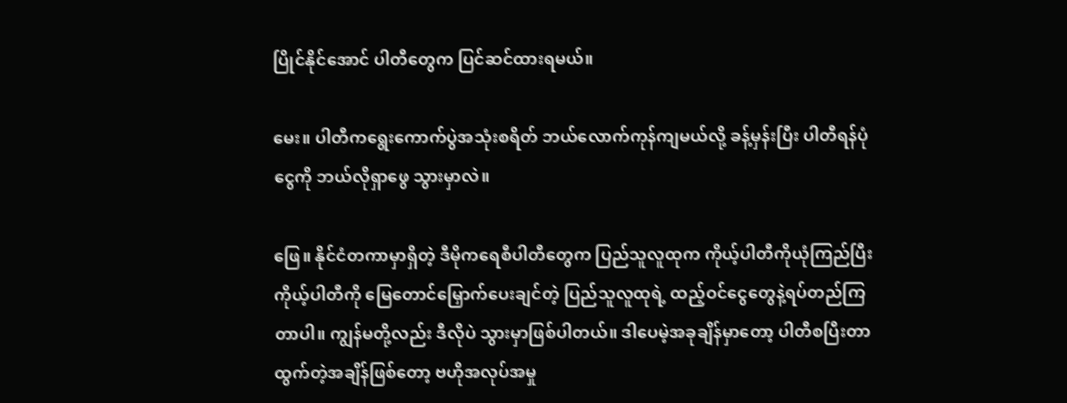ပြိုင်နိုင်အောင် ပါတီတွေက ပြင်ဆင်ထားရမယ်။

မေး။ ပါတီကရွေးကောက်ပွဲအသုံးစရိတ် ဘယ်လောက်ကုန်ကျမယ်လို့ ခန့်မှန်းပြီး ပါတီရန်ပုံငွေကို ဘယ်လိုရှာဖွေ သွားမှာလဲ။

ဖြေ။ နိုင်ငံတကာမှာရှိတဲ့ ဒီမိုကရေစီပါတီတွေက ပြည်သူလူထုက ကိုယ့်ပါတီကိုယုံကြည်ပြီး  ကိုယ့်ပါတီကို မြေတောင်မြှောက်ပေးချင်တဲ့ ပြည်သူလူထုရဲ့ ထည့်ဝင်ငွေတွေနဲ့ရပ်တည်ကြတာပါ။ ကျွန်မတို့လည်း ဒီလိုပဲ သွားမှာဖြစ်ပါတယ်။ ဒါပေမဲ့အခုချိန်မှာတော့ ပါတီစပြီးတာထွက်တဲ့အချိန်ဖြစ်တော့ ဗဟိုအလုပ်အမှု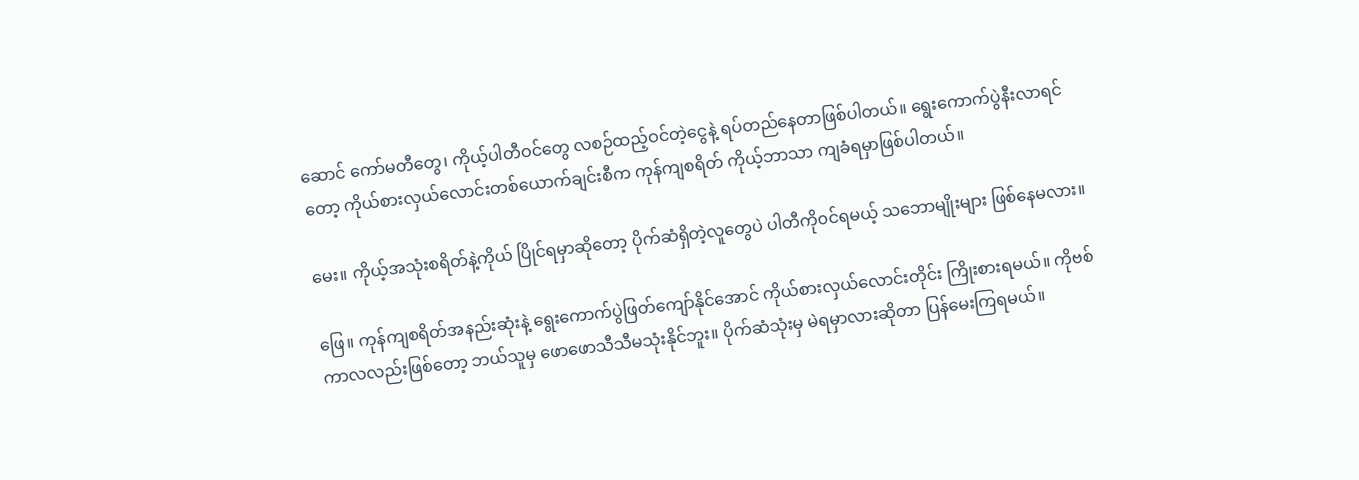ဆောင် ကော်မတီတွေ၊ ကိုယ့်ပါတီဝင်တွေ လစဉ်ထည့်ဝင်တဲ့ငွေနဲ့ ရပ်တည်နေတာဖြစ်ပါတယ်။ ရွေးကောက်ပွဲနီးလာရင်တော့ ကိုယ်စားလှယ်လောင်းတစ်ယောက်ချင်းစီက ကုန်ကျစရိတ် ကိုယ့်ဘာသာ ကျခံရမှာဖြစ်ပါတယ်။

မေး။ ကိုယ့်အသုံးစရိတ်နဲ့ကိုယ် ပြိုင်ရမှာဆိုတော့ ပိုက်ဆံရှိတဲ့လူတွေပဲ ပါတီကို၀င်ရမယ့် သဘောမျိုးများ ဖြစ်နေမလား။

ဖြေ။ ကုန်ကျစရိတ်အနည်းဆုံးနဲ့ ရွေးကောက်ပွဲဖြတ်ကျော်နိုင်အောင် ကိုယ်စားလှယ်လောင်းတိုင်း ကြိုးစားရမယ်။ ကိုဗစ်ကာလလည်းဖြစ်တော့ ဘယ်သူမှ ဖောဖောသီသီမသုံးနိုင်ဘူး။ ပိုက်ဆံသုံးမှ မဲရမှာလားဆိုတာ ပြန်မေးကြရမယ်။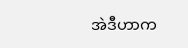အဲဒီဟာက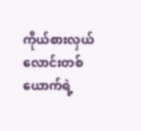ကိုယ်စားလှယ်လောင်းတစ်ယောက်ရဲ့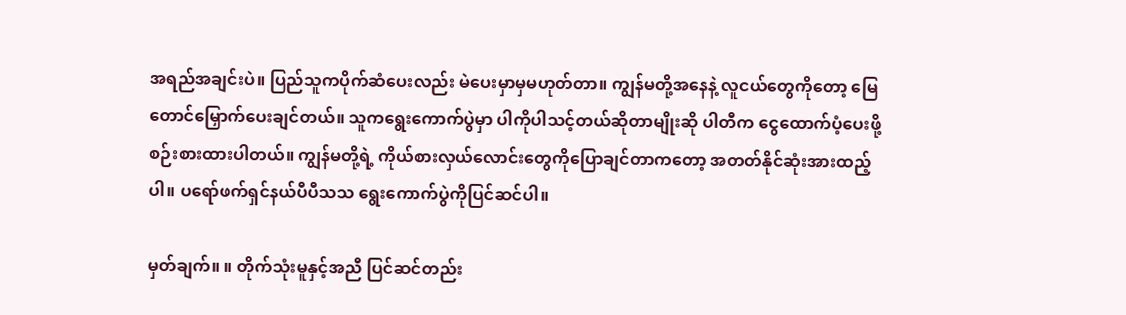အရည်အချင်းပဲ။ ပြည်သူကပိုက်ဆံပေးလည်း မဲပေးမှာမှမဟုတ်တာ။ ကျွန်မတို့အနေနဲ့ လူငယ်တွေကိုတော့ မြေတောင်မြှောက်ပေးချင်တယ်။ သူကရွေးကောက်ပွဲမှာ ပါကိုပါသင့်တယ်ဆိုတာမျိုးဆို ပါတီက ငွေထောက်ပံ့ပေးဖို့ စဉ်းစားထားပါတယ်။ ကျွန်မတို့ရဲ့ ကိုယ်စားလှယ်လောင်းတွေကိုပြောချင်တာကတော့ အတတ်နိုင်ဆုံးအားထည့်ပါ။ ပရော်ဖက်ရှင်နယ်ပီပီသသ ရွေးကောက်ပွဲကိုပြင်ဆင်ပါ။

မှတ်ချက်။ ။ တိုက်သုံးမူနှင့်အညီ ပြင်ဆင်တည်း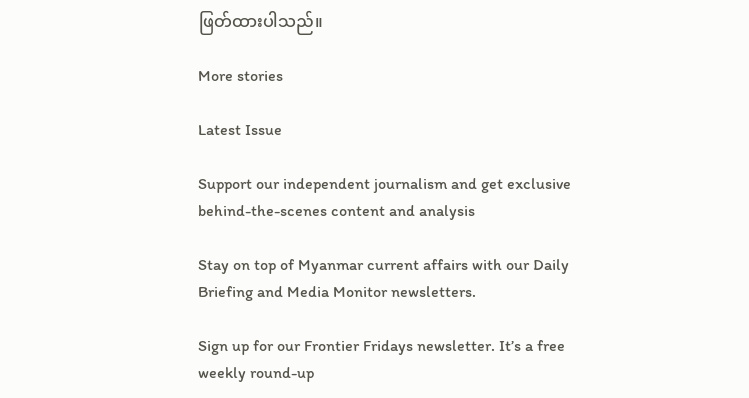ဖြတ်ထားပါသည်။

More stories

Latest Issue

Support our independent journalism and get exclusive behind-the-scenes content and analysis

Stay on top of Myanmar current affairs with our Daily Briefing and Media Monitor newsletters.

Sign up for our Frontier Fridays newsletter. It’s a free weekly round-up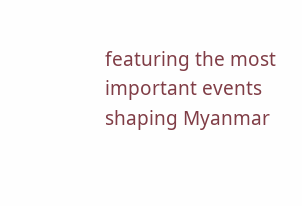featuring the most important events shaping Myanmar